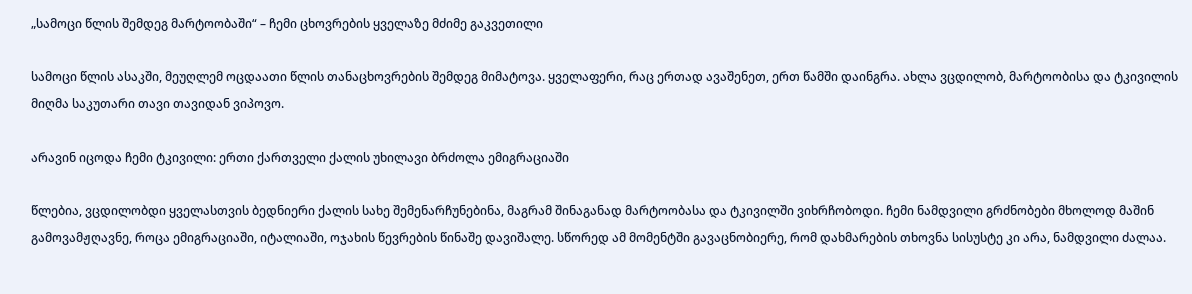„სამოცი წლის შემდეგ მარტოობაში“ – ჩემი ცხოვრების ყველაზე მძიმე გაკვეთილი

სამოცი წლის ასაკში, მეუღლემ ოცდაათი წლის თანაცხოვრების შემდეგ მიმატოვა. ყველაფერი, რაც ერთად ავაშენეთ, ერთ წამში დაინგრა. ახლა ვცდილობ, მარტოობისა და ტკივილის მიღმა საკუთარი თავი თავიდან ვიპოვო.

არავინ იცოდა ჩემი ტკივილი: ერთი ქართველი ქალის უხილავი ბრძოლა ემიგრაციაში

წლებია, ვცდილობდი ყველასთვის ბედნიერი ქალის სახე შემენარჩუნებინა, მაგრამ შინაგანად მარტოობასა და ტკივილში ვიხრჩობოდი. ჩემი ნამდვილი გრძნობები მხოლოდ მაშინ გამოვამჟღავნე, როცა ემიგრაციაში, იტალიაში, ოჯახის წევრების წინაშე დავიშალე. სწორედ ამ მომენტში გავაცნობიერე, რომ დახმარების თხოვნა სისუსტე კი არა, ნამდვილი ძალაა.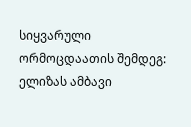სიყვარული ორმოცდაათის შემდეგ: ელიზას ამბავი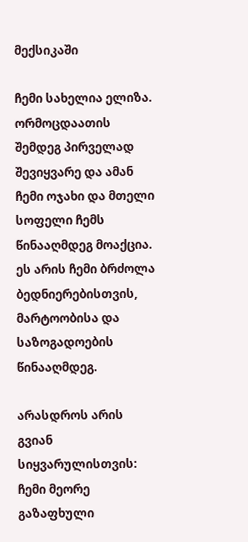მექსიკაში

ჩემი სახელია ელიზა. ორმოცდაათის შემდეგ პირველად შევიყვარე და ამან ჩემი ოჯახი და მთელი სოფელი ჩემს წინააღმდეგ მოაქცია. ეს არის ჩემი ბრძოლა ბედნიერებისთვის, მარტოობისა და საზოგადოების წინააღმდეგ.

არასდროს არის გვიან სიყვარულისთვის: ჩემი მეორე გაზაფხული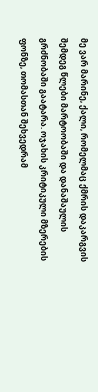მე ვარ მარინე, ქალი, რომელმაც ქმრის დაკარგვის შემდეგ წლები მარტოობაში და დანაშაულის გრძნობაში გაატარა. ოჯახის კრიტიკული მზერების ფონზე, თომასთან შეხვედრამ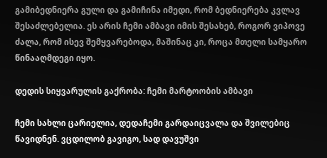გამიბედნიერა გული და გამიჩინა იმედი, რომ ბედნიერება კვლავ შესაძლებელია. ეს არის ჩემი ამბავი იმის შესახებ, როგორ ვიპოვე ძალა, რომ ისევ შემყვარებოდა, მაშინაც კი, როცა მთელი სამყარო წინააღმდეგი იყო.

დედის სიყვარულის გაქრობა: ჩემი მარტოობის ამბავი

ჩემი სახლი ცარიელია, დედაჩემი გარდაიცვალა და შვილებიც წავიდნენ. ვცდილობ გავიგო, სად დავუშვი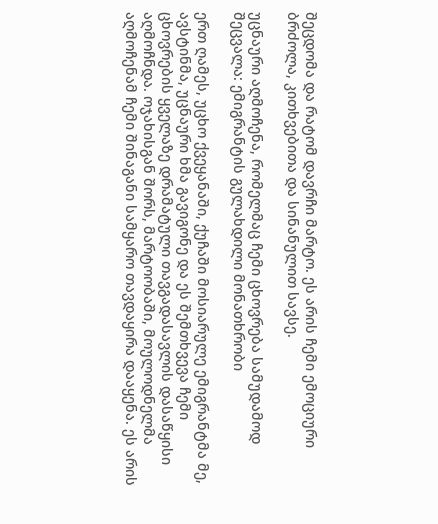შეცდომა და რატომ დავრჩი მარტო. ეს არის ჩემი ემოციური ბრძოლა, კითხვებითა და სინანულით სავსე.

უცნაური აღმოჩენა, რომელმაც ჩემი ცხოვრება სამუდამოდ შეცვალა: ემიგრანტის გულახდილი მონათხრობი

ერთ ღამეს, უცხო ქვეყანაში, ქუჩაში მოსიარულე ემიგრანტმა მე, ავსტინმა, უცნაური ხმა გავიგონე და ეს შემთხვევა ჩემი ცხოვრების ყველაზე დრამატული თავგადასავლის დასაწყისი აღმოჩნდა. ოჯახისგან შორს, მარტოობაში, მოულოდნელმა აღმოჩენამ ჩემი შინაგანი სამყარო თავდაყირა დააყენა. ეს არის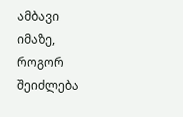ამბავი იმაზე, როგორ შეიძლება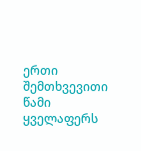ერთი შემთხვევითი წამი ყველაფერს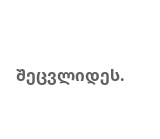შეცვლიდეს.